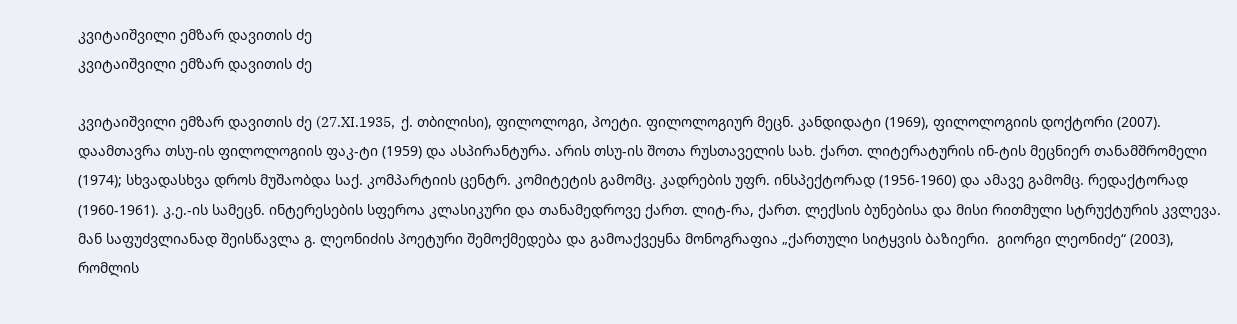კვიტაიშვილი ემზარ დავითის ძე
კვიტაიშვილი ემზარ დავითის ძე

კვიტაიშვილი ემზარ დავითის ძე (27.XI.1935,  ქ. თბილისი), ფილოლოგი, პოეტი. ფილოლოგიურ მეცნ. კანდიდატი (1969), ფილოლოგიის დოქტორი (2007). დაამთავრა თსუ-ის ფილოლოგიის ფაკ-ტი (1959) და ასპირანტურა. არის თსუ-ის შოთა რუსთაველის სახ. ქართ. ლიტერატურის ინ-ტის მეცნიერ თანამშრომელი (1974); სხვადასხვა დროს მუშაობდა საქ. კომპარტიის ცენტრ. კომიტეტის გამომც. კადრების უფრ. ინსპექტორად (1956-1960) და ამავე გამომც. რედაქტორად (1960-1961). კ.ე.-ის სამეცნ. ინტერესების სფეროა კლასიკური და თანამედროვე ქართ. ლიტ-რა, ქართ. ლექსის ბუნებისა და მისი რითმული სტრუქტურის კვლევა. მან საფუძვლიანად შეისწავლა გ. ლეონიძის პოეტური შემოქმედება და გამოაქვეყნა მონოგრაფია „ქართული სიტყვის ბაზიერი.  გიორგი ლეონიძე“ (2003), რომლის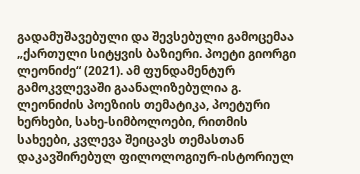გადამუშავებული და შევსებული გამოცემაა „ქართული სიტყვის ბაზიერი. პოეტი გიორგი ლეონიძე“ (2021). ამ ფუნდამენტურ გამოკვლევაში გაანალიზებულია გ. ლეონიძის პოეზიის თემატიკა, პოეტური ხერხები, სახე-სიმბოლოები, რითმის სახეები, კვლევა შეიცავს თემასთან დაკავშირებულ ფილოლოგიურ-ისტორიულ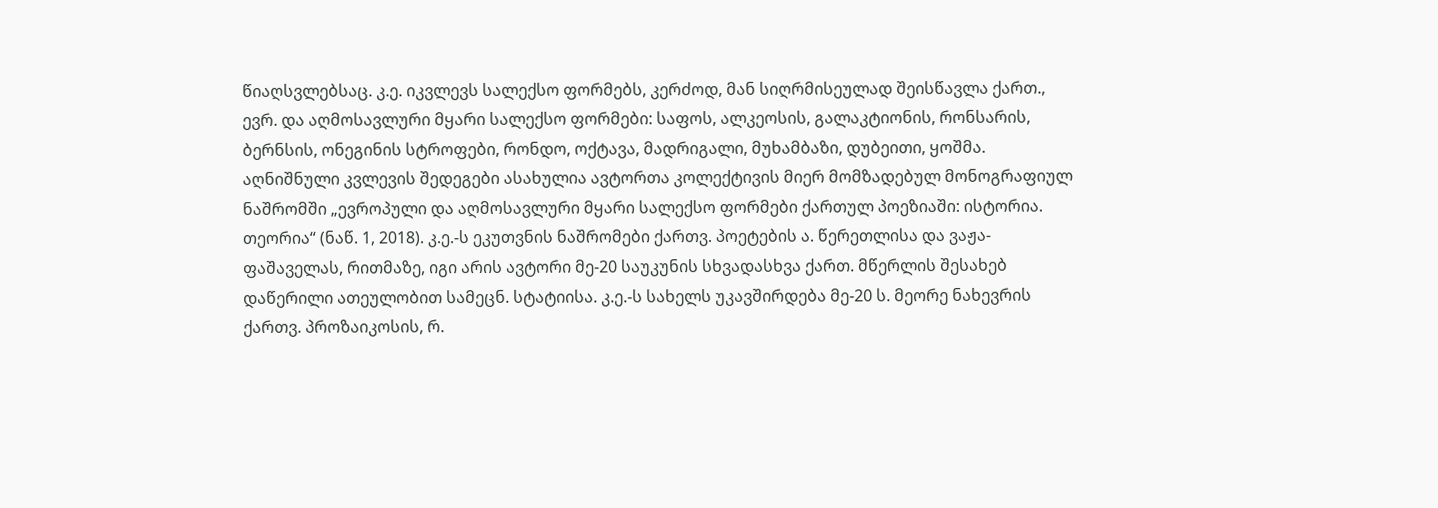წიაღსვლებსაც. კ.ე. იკვლევს სალექსო ფორმებს, კერძოდ, მან სიღრმისეულად შეისწავლა ქართ., ევრ. და აღმოსავლური მყარი სალექსო ფორმები: საფოს, ალკეოსის, გალაკტიონის, რონსარის, ბერნსის, ონეგინის სტროფები, რონდო, ოქტავა, მადრიგალი, მუხამბაზი, დუბეითი, ყოშმა. აღნიშნული კვლევის შედეგები ასახულია ავტორთა კოლექტივის მიერ მომზადებულ მონოგრაფიულ ნაშრომში „ევროპული და აღმოსავლური მყარი სალექსო ფორმები ქართულ პოეზიაში: ისტორია. თეორია“ (ნაწ. 1, 2018). კ.ე.-ს ეკუთვნის ნაშრომები ქართვ. პოეტების ა. წერეთლისა და ვაჟა-ფაშაველას, რითმაზე, იგი არის ავტორი მე-20 საუკუნის სხვადასხვა ქართ. მწერლის შესახებ დაწერილი ათეულობით სამეცნ. სტატიისა. კ.ე.-ს სახელს უკავშირდება მე-20 ს. მეორე ნახევრის ქართვ. პროზაიკოსის, რ.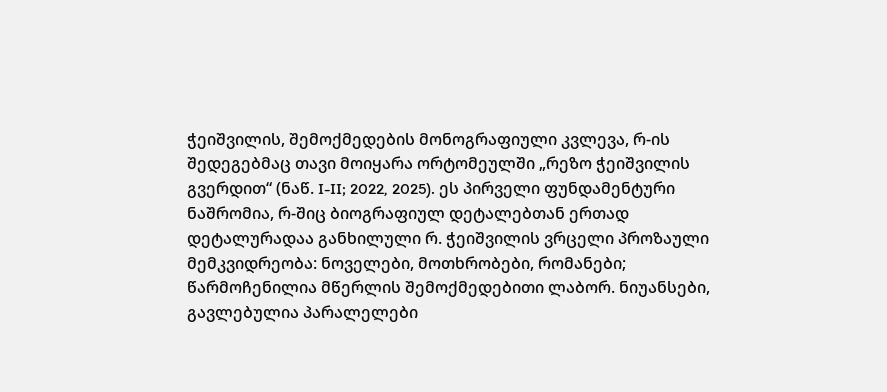ჭეიშვილის, შემოქმედების მონოგრაფიული კვლევა, რ-ის შედეგებმაც თავი მოიყარა ორტომეულში „რეზო ჭეიშვილის გვერდით“ (ნაწ. I-II; 2022, 2025). ეს პირველი ფუნდამენტური ნაშრომია, რ-შიც ბიოგრაფიულ დეტალებთან ერთად დეტალურადაა განხილული რ. ჭეიშვილის ვრცელი პროზაული მემკვიდრეობა: ნოველები, მოთხრობები, რომანები; წარმოჩენილია მწერლის შემოქმედებითი ლაბორ. ნიუანსები, გავლებულია პარალელები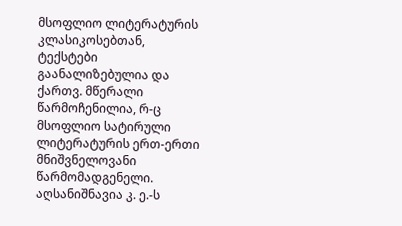მსოფლიო ლიტერატურის კლასიკოსებთან, ტექსტები გაანალიზებულია და ქართვ. მწერალი წარმოჩენილია, რ-ც მსოფლიო სატირული ლიტერატურის ერთ-ერთი მნიშვნელოვანი წარმომადგენელი. აღსანიშნავია კ. ე.-ს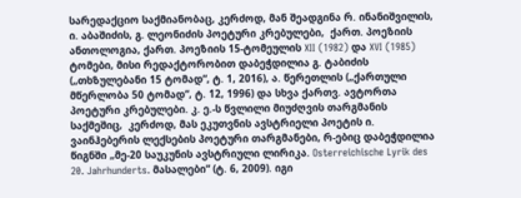სარედაქციო საქმიანობაც, კერძოდ, მან შეადგინა რ. ინანიშვილის, ი. აბაშიძის, გ. ლეონიძის პოეტური კრებულები,  ქართ. პოეზიის ანთოლოგია, ქართ. პოეზიის 15-ტომეულის XII (1982) და XVI (1985) ტომები, მისი რედაქტორობით დაბეჭდილია გ. ტაბიძის („თხზულებანი 15 ტომად“, ტ. 1, 2016), ა. წერეთლის („ქართული მწერლობა 50 ტომად“, ტ. 12, 1996) და სხვა ქართვ. ავტორთა პოეტური კრებულები. კ. ე.-ს წვლილი მიუძღვის თარგმანის საქმეშიც,  კერძოდ, მას ეკუთვნის ავსტრიელი პოეტის ი. ვაინჰებერის ლექსების პოეტური თარგმანები, რ-ებიც დაბეჭდილია წიგნში „მე-20 საუკუნის ავსტრიული ლირიკა. Osterreichische Lyrik des 20. Jahrhunderts. მასალები“ (ტ. 6, 2009). იგი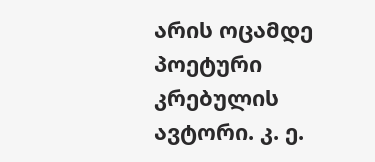არის ოცამდე პოეტური კრებულის ავტორი. კ. ე.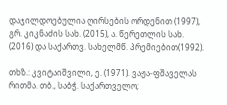დაჯილდოებულია ღირსების ორდენით (1997), გრ. კიკნაძის სახ. (2015), ა. წერეთლის სახ. (2016) და საქართვ. სახელმწ. პრემიებით(1992).

თხზ.: კვიტაიშვილი, ე. (1971). ვაჟა-ფშაველას რითმა. თბ., საბჭ. საქართველო;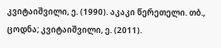კვიტაიშვილი, ე. (1990). აკაკი წერეთელი. თბ., ცოდნა; კვიტაიშვილი, ე. (2011).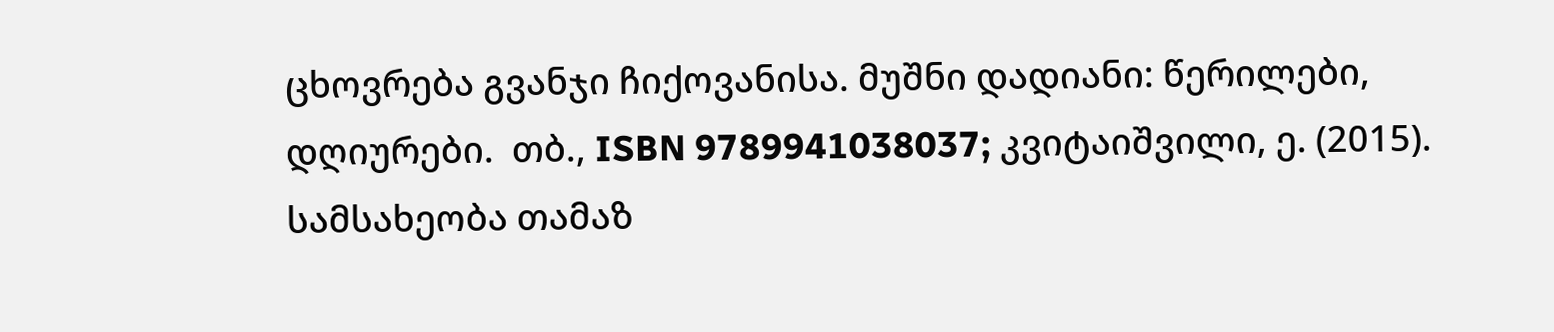ცხოვრება გვანჯი ჩიქოვანისა. მუშნი დადიანი: წერილები, დღიურები.  თბ., ISBN 9789941038037; კვიტაიშვილი, ე. (2015). სამსახეობა თამაზ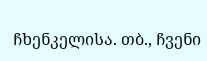ჩხენკელისა. თბ., ჩვენი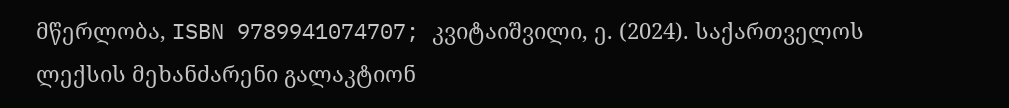მწერლობა, ISBN 9789941074707; კვიტაიშვილი, ე. (2024). საქართველოს ლექსის მეხანძარენი გალაკტიონ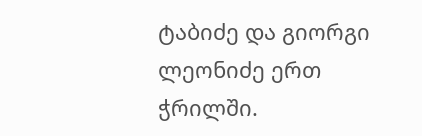ტაბიძე და გიორგი ლეონიძე ერთ ჭრილში.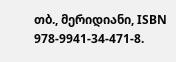თბ., მერიდიანი, ISBN 978-9941-34-471-8.